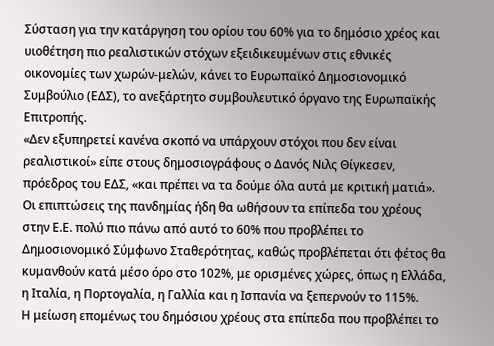Σύσταση για την κατάργηση του ορίου του 60% για το δημόσιο χρέος και υιοθέτηση πιο ρεαλιστικών στόχων εξειδικευμένων στις εθνικές οικονομίες των χωρών-μελών, κάνει το Ευρωπαϊκό Δημοσιονομικό Συμβούλιο (ΕΔΣ), το ανεξάρτητο συμβουλευτικό όργανο της Ευρωπαϊκής Επιτροπής.
«Δεν εξυπηρετεί κανένα σκοπό να υπάρχουν στόχοι που δεν είναι ρεαλιστικοί» είπε στους δημοσιογράφους ο Δανός Νιλς Θίγκεσεν, πρόεδρος του ΕΔΣ, «και πρέπει να τα δούμε όλα αυτά με κριτική ματιά».
Οι επιπτώσεις της πανδημίας ήδη θα ωθήσουν τα επίπεδα του χρέους στην Ε.Ε. πολύ πιο πάνω από αυτό το 60% που προβλέπει το Δημοσιονομικό Σύμφωνο Σταθερότητας, καθώς προβλέπεται ότι φέτος θα κυμανθούν κατά μέσο όρο στο 102%, με ορισμένες χώρες, όπως η Ελλάδα, η Ιταλία, η Πορτογαλία, η Γαλλία και η Ισπανία να ξεπερνούν το 115%.
Η μείωση επομένως του δημόσιου χρέους στα επίπεδα που προβλέπει το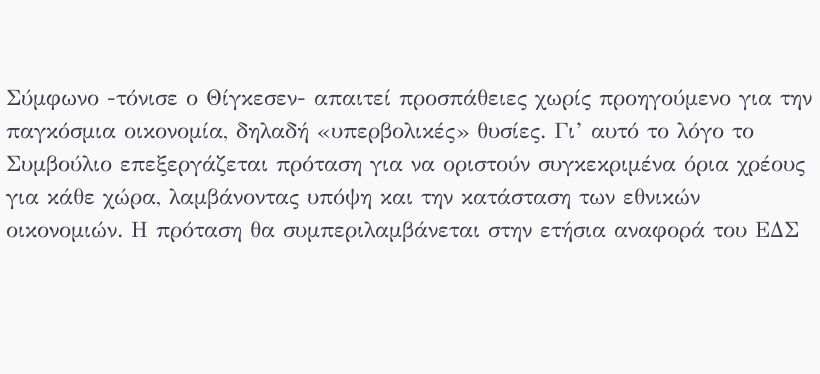Σύμφωνο -τόνισε ο Θίγκεσεν- απαιτεί προσπάθειες χωρίς προηγούμενο για την παγκόσμια οικονομία, δηλαδή «υπερβολικές» θυσίες. Γι’ αυτό το λόγο το Συμβούλιο επεξεργάζεται πρόταση για να οριστούν συγκεκριμένα όρια χρέους για κάθε χώρα, λαμβάνοντας υπόψη και την κατάσταση των εθνικών οικονομιών. Η πρόταση θα συμπεριλαμβάνεται στην ετήσια αναφορά του ΕΔΣ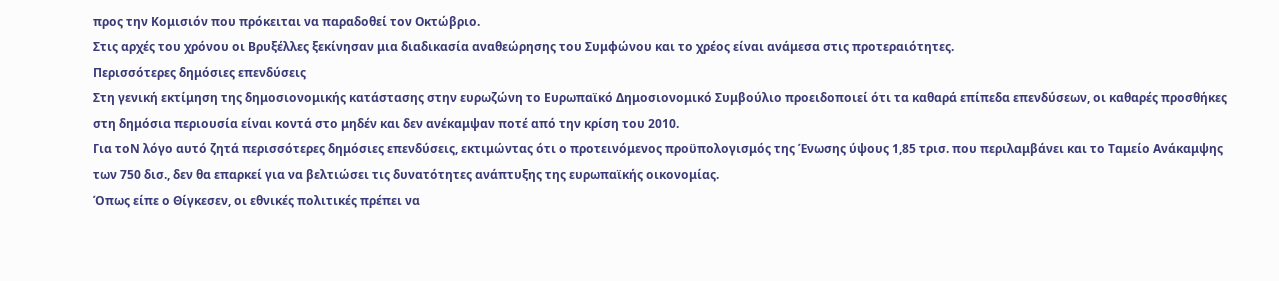προς την Κομισιόν που πρόκειται να παραδοθεί τον Οκτώβριο.
Στις αρχές του χρόνου οι Βρυξέλλες ξεκίνησαν μια διαδικασία αναθεώρησης του Συμφώνου και το χρέος είναι ανάμεσα στις προτεραιότητες.
Περισσότερες δημόσιες επενδύσεις
Στη γενική εκτίμηση της δημοσιονομικής κατάστασης στην ευρωζώνη το Ευρωπαϊκό Δημοσιονομικό Συμβούλιο προειδοποιεί ότι τα καθαρά επίπεδα επενδύσεων, οι καθαρές προσθήκες στη δημόσια περιουσία είναι κοντά στο μηδέν και δεν ανέκαμψαν ποτέ από την κρίση του 2010.
Για τοΝ λόγο αυτό ζητά περισσότερες δημόσιες επενδύσεις, εκτιμώντας ότι ο προτεινόμενος προϋπολογισμός της Ένωσης ύψους 1,85 τρισ. που περιλαμβάνει και το Ταμείο Ανάκαμψης των 750 δισ., δεν θα επαρκεί για να βελτιώσει τις δυνατότητες ανάπτυξης της ευρωπαϊκής οικονομίας.
Όπως είπε ο Θίγκεσεν, οι εθνικές πολιτικές πρέπει να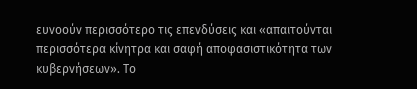ευνοούν περισσότερο τις επενδύσεις και «απαιτούνται περισσότερα κίνητρα και σαφή αποφασιστικότητα των κυβερνήσεων». Το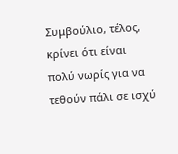Συμβούλιο, τέλος, κρίνει ότι είναι πολύ νωρίς για να τεθούν πάλι σε ισχύ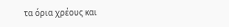τα όρια χρέους και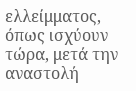ελλείμματος, όπως ισχύουν τώρα, μετά την αναστολή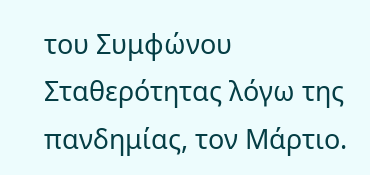του Συμφώνου Σταθερότητας λόγω της πανδημίας, τον Μάρτιο.